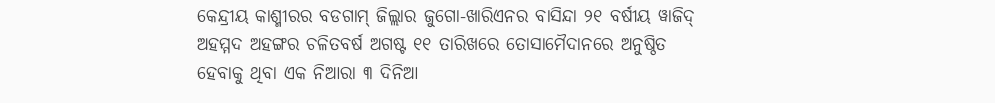କେନ୍ଦ୍ରୀୟ କାଶ୍ମୀରର ବଡଗାମ୍ ଜିଲ୍ଲାର ଜୁଗୋ-ଖାରିଏନର ବାସିନ୍ଦା ୨୧ ବର୍ଷୀୟ ୱାଜିଦ୍ ଅହମ୍ମଦ ଅହଙ୍ଗର ଚଳିତବର୍ଷ ଅଗଷ୍ଟ ୧୧ ତାରିଖରେ ତୋସାମୈଦାନରେ ଅନୁଷ୍ଠିତ ହେବାକୁ ଥିବା ଏକ ନିଆରା ୩ ଦିନିଆ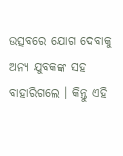ଉତ୍ସବରେ ଯୋଗ ଦେବାକୁ ଅନ୍ୟ ଯୁବକଙ୍କ ସହ ବାହାରିଗଲେ । କିନ୍ତୁ ଏହି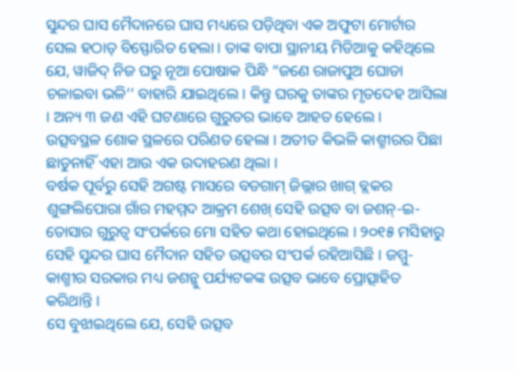ସୁନ୍ଦର ଘାସ ମୈଦାନରେ ଘାସ ମଧ୍ୟରେ ପଡ଼ିଥିବା ଏକ ଅଫୁଟା ମୋର୍ଟାର ସେଲ ହଠାତ୍ ବିସ୍ଫୋରିତ ହେଲା । ତାଙ୍କ ବାପା ସ୍ଥାନୀୟ ମିଡିଆକୁ କହିଥିଲେ ଯେ, ୱାଜିଦ୍ ନିଜ ଘରୁ ନୂଆ ପୋଷାକ ପିନ୍ଧି “ଜଣେ ରାଜାପୁଅ ଘୋଡା ଚଳାଇବା ଭଳି’’ ବାହାରି ଯାଇଥିଲେ । କିନ୍ତୁ ଘରକୁ ତାଙ୍କର ମୃତଦେହ ଆସିଲା । ଅନ୍ୟ ୩ ଜଣ ଏହି ଘଟଣାରେ ଗୁରୁତର ଭାବେ ଆହତ ହେଲେ ।
ଉତ୍ସବସ୍ଥଳ ଶୋକ ସ୍ଥଳରେ ପରିଣତ ହେଲା । ଅତୀତ କିଭଳି କାଶ୍ମୀରର ପିଛା ଛାଡୁନାହିଁ ଏହା ଆଉ ଏକ ଉଦାହରଣ ଥିଲା ।
ବର୍ଷକ ପୂର୍ବରୁ ସେହି ଅଗଷ୍ଟ ମାସରେ ବଡଗାମ୍ ଜିଲ୍ଲାର ଖାଗ୍ ବ୍ଲକର ଶୁଙ୍ଗଲିପୋରା ଗାଁର ମହମ୍ମଦ ଆକ୍ରମ ଶେଖ୍ ସେହି ଉତ୍ସବ ବା ଜଶନ୍-ଇ-ତୋସାର ଗୁରୁତ୍ୱ ସଂପର୍କରେ ମୋ ସହିତ କଥା ହୋଇଥିଲେ । ୨୦୧୫ ମସିହାରୁ ସେହି ସୁନ୍ଦର ଘାସ ମୈଦାନ ସହିତ ଉତ୍ସବର ସଂପର୍କ ରହିଆସିଛି । ଜମ୍ମୁ-କାଶ୍ମୀର ସରକାର ମଧ୍ୟ ଜଶନ୍କୁ ପର୍ଯ୍ୟଟକଙ୍କ ଉତ୍ସବ ଭାବେ ପ୍ରୋତ୍ସାହିତ କରିଥାନ୍ତି ।
ସେ ବୁଝାଇଥିଲେ ଯେ, ସେହି ଉତ୍ସବ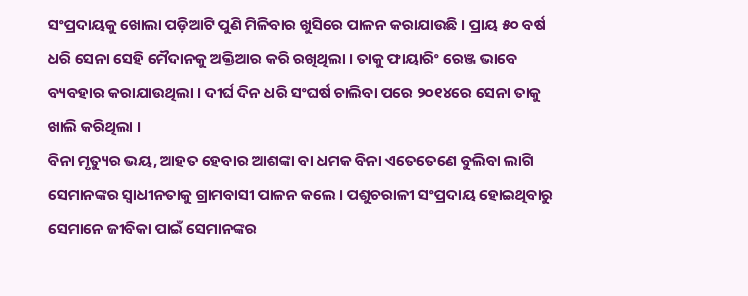ସଂପ୍ରଦାୟକୁ ଖୋଲା ପଡ଼ିଆଟି ପୁଣି ମିଳିବାର ଖୁସିରେ ପାଳନ କରାଯାଉଛି । ପ୍ରାୟ ୫୦ ବର୍ଷ ଧରି ସେନା ସେହି ମୈଦାନକୁ ଅକ୍ତିଆର କରି ରଖିଥିଲା । ତାକୁ ଫାୟାରିଂ ରେଞ୍ଜ ଭାବେ ବ୍ୟବହାର କରାଯାଉଥିଲା । ଦୀର୍ଘ ଦିନ ଧରି ସଂଘର୍ଷ ଚାଲିବା ପରେ ୨୦୧୪ରେ ସେନା ତାକୁ ଖାଲି କରିଥିଲା ।
ବିନା ମୃତ୍ୟୁର ଭୟ, ଆହତ ହେବାର ଆଶଙ୍କା ବା ଧମକ ବିନା ଏତେତେଣେ ବୁଲିବା ଲାଗି ସେମାନଙ୍କର ସ୍ୱାଧୀନତାକୁ ଗ୍ରାମବାସୀ ପାଳନ କଲେ । ପଶୁଚରାଳୀ ସଂପ୍ରଦାୟ ହୋଇଥିବାରୁ ସେମାନେ ଜୀବିକା ପାଇଁ ସେମାନଙ୍କର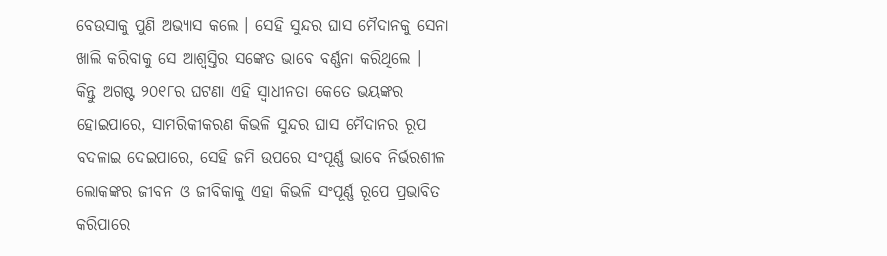ବେଉସାକୁ ପୁଣି ଅଭ୍ୟାସ କଲେ । ସେହି ସୁନ୍ଦର ଘାସ ମୈଦାନକୁ ସେନା ଖାଲି କରିବାକୁ ସେ ଆଶ୍ୱସ୍ତିର ସଙ୍କେତ ଭାବେ ବର୍ଣ୍ଣନା କରିଥିଲେ ।
କିନ୍ତୁ ଅଗଷ୍ଟ ୨୦୧୮ର ଘଟଣା ଏହି ସ୍ୱାଧୀନତା କେତେ ଭୟଙ୍କର ହୋଇପାରେ, ସାମରିକୀକରଣ କିଭଳି ସୁନ୍ଦର ଘାସ ମୈଦାନର ରୂପ ବଦଳାଇ ଦେଇପାରେ, ସେହି ଜମି ଉପରେ ସଂପୂର୍ଣ୍ଣ ଭାବେ ନିର୍ଭରଶୀଳ ଲୋକଙ୍କର ଜୀବନ ଓ ଜୀବିକାକୁ ଏହା କିଭଳି ସଂପୂର୍ଣ୍ଣ ରୂପେ ପ୍ରଭାବିତ କରିପାରେ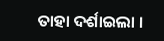ତାହା ଦର୍ଶାଇଲା ।